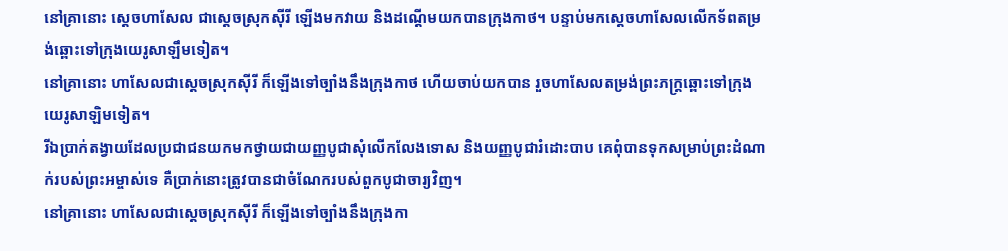នៅគ្រានោះ ស្តេចហាសែល ជាស្តេចស្រុកស៊ីរី ឡើងមកវាយ និងដណ្តើមយកបានក្រុងកាថ។ បន្ទាប់មកស្តេចហាសែលលើកទ័ពតម្រង់ឆ្ពោះទៅក្រុងយេរូសាឡឹមទៀត។
នៅគ្រានោះ ហាសែលជាស្ដេចស្រុកស៊ីរី ក៏ឡើងទៅច្បាំងនឹងក្រុងកាថ ហើយចាប់យកបាន រួចហាសែលតម្រង់ព្រះភក្ត្រឆ្ពោះទៅក្រុងយេរូសាឡិមទៀត។
រីឯប្រាក់តង្វាយដែលប្រជាជនយកមកថ្វាយជាយញ្ញបូជាសុំលើកលែងទោស និងយញ្ញបូជារំដោះបាប គេពុំបានទុកសម្រាប់ព្រះដំណាក់របស់ព្រះអម្ចាស់ទេ គឺប្រាក់នោះត្រូវបានជាចំណែករបស់ពួកបូជាចារ្យវិញ។
នៅគ្រានោះ ហាសែលជាស្តេចស្រុកស៊ីរី ក៏ឡើងទៅច្បាំងនឹងក្រុងកា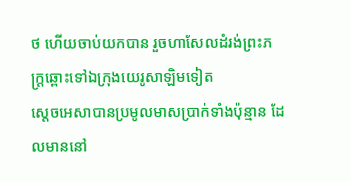ថ ហើយចាប់យកបាន រួចហាសែលដំរង់ព្រះភក្ត្រឆ្ពោះទៅឯក្រុងយេរូសាឡិមទៀត
ស្តេចអេសាបានប្រមូលមាសប្រាក់ទាំងប៉ុន្មាន ដែលមាននៅ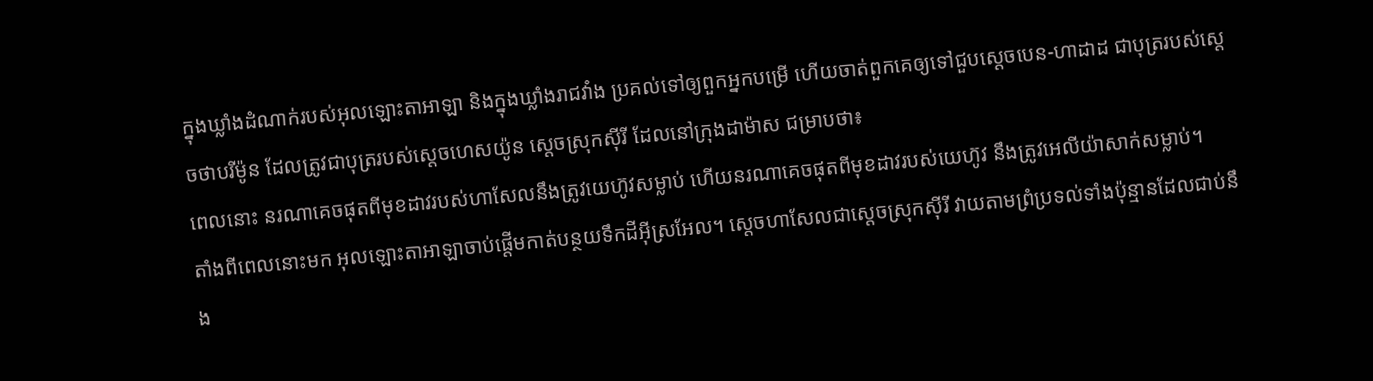ក្នុងឃ្លាំងដំណាក់របស់អុលឡោះតាអាឡា និងក្នុងឃ្លាំងរាជវាំង ប្រគល់ទៅឲ្យពួកអ្នកបម្រើ ហើយចាត់ពួកគេឲ្យទៅជួបស្តេចបេន-ហាដាដ ជាបុត្ររបស់ស្តេចថាបរីម៉ូន ដែលត្រូវជាបុត្ររបស់ស្តេចហេសយ៉ូន ស្តេចស្រុកស៊ីរី ដែលនៅក្រុងដាម៉ាស ជម្រាបថា៖
ពេលនោះ នរណាគេចផុតពីមុខដាវរបស់ហាសែលនឹងត្រូវយេហ៊ូវសម្លាប់ ហើយនរណាគេចផុតពីមុខដាវរបស់យេហ៊ូវ នឹងត្រូវអេលីយ៉ាសាក់សម្លាប់។
តាំងពីពេលនោះមក អុលឡោះតាអាឡាចាប់ផ្តើមកាត់បន្ថយទឹកដីអ៊ីស្រអែល។ ស្តេចហាសែលជាស្តេចស្រុកស៊ីរី វាយតាមព្រំប្រទល់ទាំងប៉ុន្មានដែលជាប់នឹង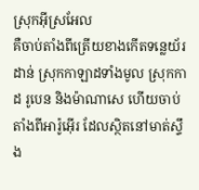ស្រុកអ៊ីស្រអែល
គឺចាប់តាំងពីត្រើយខាងកើតទន្លេយ័រដាន់ ស្រុកកាឡាដទាំងមូល ស្រុកកាដ រូបេន និងម៉ាណាសេ ហើយចាប់តាំងពីអារ៉ូអ៊ើរ ដែលស្ថិតនៅមាត់ស្ទឹង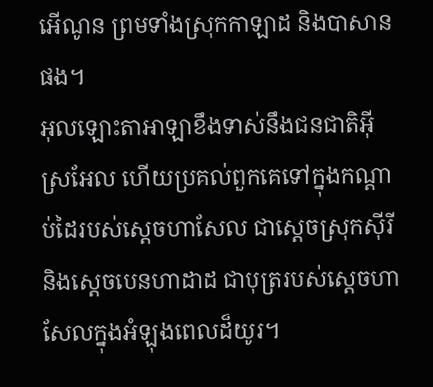អើណូន ព្រមទាំងស្រុកកាឡាដ និងបាសានផង។
អុលឡោះតាអាឡាខឹងទាស់នឹងជនជាតិអ៊ីស្រអែល ហើយប្រគល់ពួកគេទៅក្នុងកណ្តាប់ដៃរបស់ស្តេចហាសែល ជាស្តេចស្រុកស៊ីរី និងស្តេចបេនហាដាដ ជាបុត្ររបស់ស្តេចហាសែលក្នុងអំឡុងពេលដ៏យូរ។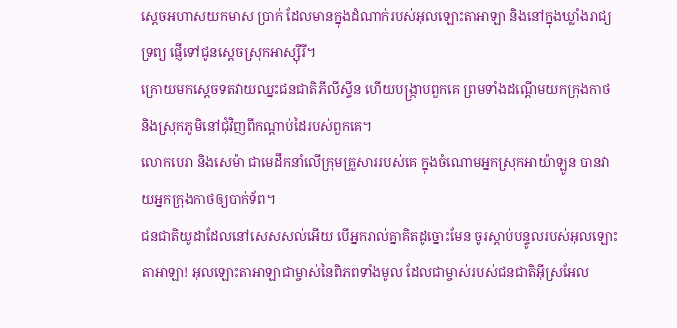ស្តេចអហាសយកមាស ប្រាក់ ដែលមានក្នុងដំណាក់របស់អុលឡោះតាអាឡា និងនៅក្នុងឃ្លាំងរាជ្យទ្រព្យ ផ្ញើទៅជូនស្តេចស្រុកអាស្ស៊ីរី។
ក្រោយមកស្តេចទតវាយឈ្នះជនជាតិភីលីស្ទីន ហើយបង្ក្រាបពួកគេ ព្រមទាំងដណ្តើមយកក្រុងកាថ និងស្រុកភូមិនៅជុំវិញពីកណ្តាប់ដៃរបស់ពួកគេ។
លោកបេរា និងសេម៉ា ជាមេដឹកនាំលើក្រុមគ្រួសាររបស់គេ ក្នុងចំណោមអ្នកស្រុកអាយ៉ាឡូន បានវាយអ្នកក្រុងកាថឲ្យបាក់ទ័ព។
ជនជាតិយូដាដែលនៅសេសសល់អើយ បើអ្នករាល់គ្នាគិតដូច្នោះមែន ចូរស្ដាប់បន្ទូលរបស់អុលឡោះតាអាឡា! អុលឡោះតាអាឡាជាម្ចាស់នៃពិភពទាំងមូល ដែលជាម្ចាស់របស់ជនជាតិអ៊ីស្រអែល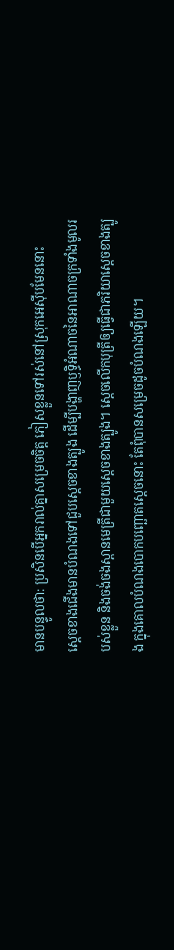មានបន្ទូលថា: ប្រសិនបើអ្នករាល់គ្នាសម្រេចចិត្ត ភៀសខ្លួនទៅរស់នៅស្រុកអេស៊ីបមែននោះ
ស្ដេចខាងជើងមានបំណងទៅជួបស្ដេចខាងត្បូង ដើម្បីបង្ហាញឫទ្ធិអំណាចនៃអាណាចក្រទាំងមូលរបស់ខ្លួន និងចង់ចងស្ពានមេត្រីជាមួយស្ដេចខាងត្បូង។ ស្តេចលើកបុត្រីឲ្យធ្វើជាភរិយាស្ដេចខាងត្បូង ក្នុងគោលបំណងបោកបញ្ឆោតស្ដេចនោះ តែពុំបានសម្រេចដូចបំណងឡើយ។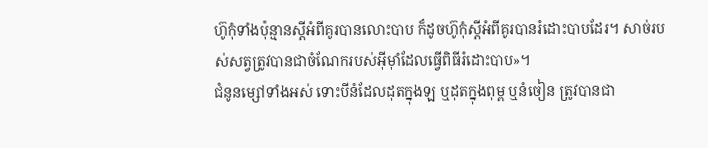ហ៊ូកុំទាំងប៉ុន្មានស្តីអំពីគូរបានលោះបាប ក៏ដូចហ៊ូកុំស្តីអំពីគូរបានរំដោះបាបដែរ។ សាច់របស់សត្វត្រូវបានជាចំណែករបស់អ៊ីមុាំដែលធ្វើពិធីរំដោះបាប»។
ជំនូនម្សៅទាំងអស់ ទោះបីនំដែលដុតក្នុងឡ ឬដុតក្នុងពុម្ព ឬនំចៀន ត្រូវបានជា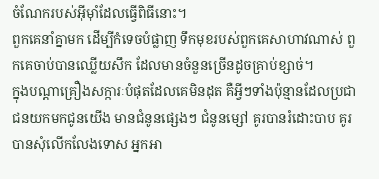ចំណែករបស់អ៊ីមុាំដែលធ្វើពិធីនោះ។
ពួកគេនាំគ្នាមក ដើម្បីកំទេចបំផ្លាញ ទឹកមុខរបស់ពួកគេសាហាវណាស់ ពួកគេចាប់បានឈ្លើយសឹក ដែលមានចំនួនច្រើនដូចគ្រាប់ខ្សាច់។
ក្នុងបណ្តាគ្រឿងសក្ការៈបំផុតដែលគេមិនដុត គឺអ្វីៗទាំងប៉ុន្មានដែលប្រជាជនយកមកជូនយើង មានជំនូនផ្សេងៗ ជំនូនម្សៅ គូរបានរំដោះបាប គូរបានសុំលើកលែងទោស អ្នកអា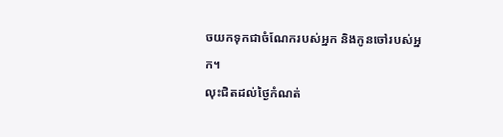ចយកទុកជាចំណែករបស់អ្នក និងកូនចៅរបស់អ្នក។
លុះជិតដល់ថ្ងៃកំណត់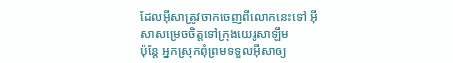ដែលអ៊ីសាត្រូវចាកចេញពីលោកនេះទៅ អ៊ីសាសម្រេចចិត្តទៅក្រុងយេរូសាឡឹម
ប៉ុន្តែ អ្នកស្រុកពុំព្រមទទួលអ៊ីសាឲ្យ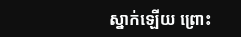ស្នាក់ឡើយ ព្រោះ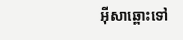អ៊ីសាឆ្ពោះទៅ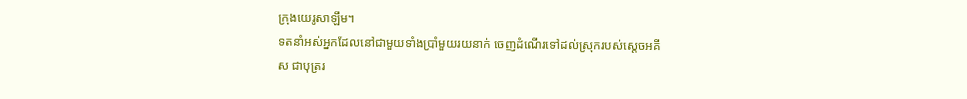ក្រុងយេរូសាឡឹម។
ទតនាំអស់អ្នកដែលនៅជាមួយទាំងប្រាំមួយរយនាក់ ចេញដំណើរទៅដល់ស្រុករបស់ស្តេចអគីស ជាបុត្ររ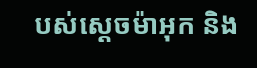បស់ស្តេចម៉ាអុក និង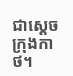ជាស្តេចក្រុងកាថ។